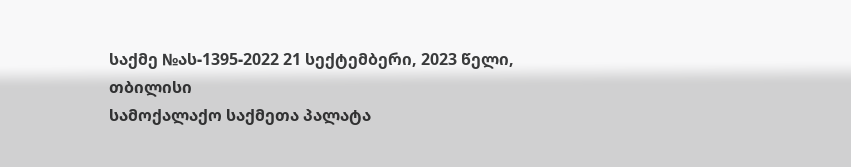საქმე №ას-1395-2022 21 სექტემბერი, 2023 წელი,
თბილისი
სამოქალაქო საქმეთა პალატა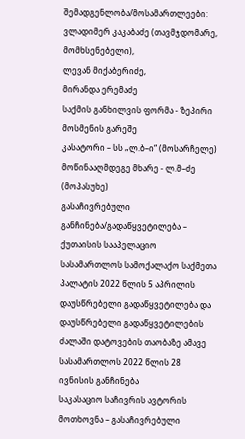შემადგენლობა/მოსამართლეები:
ვლადიმერ კაკაბაძე (თავმჯდომარე, მომხსენებელი),
ლევან მიქაბერიძე,
მირანდა ერემაძე
საქმის განხილვის ფორმა - ზეპირი მოსმენის გარეშე
კასატორი – სს „ლ.ბ–ი“ (მოსარჩელე)
მოწინააღმდეგე მხარე - ლ.მ–ძე (მოპასუხე)
გასაჩივრებული განჩინება/გადაწყვეტილება – ქუთაისის სააპელაციო სასამართლოს სამოქალაქო საქმეთა პალატის 2022 წლის 5 აპრილის დაუსწრებელი გადაწყვეტილება და დაუსწრებელი გადაწყვეტილების ძალაში დატოვების თაობაზე ამავე სასამართლოს 2022 წლის 28 ივნისის განჩინება
საკასაციო საჩივრის ავტორის მოთხოვნა – გასაჩივრებული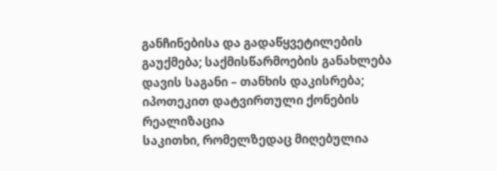განჩინებისა და გადაწყვეტილების გაუქმება; საქმისწარმოების განახლება
დავის საგანი – თანხის დაკისრება; იპოთეკით დატვირთული ქონების რეალიზაცია
საკითხი, რომელზედაც მიღებულია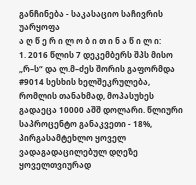განჩინება - საკასაციო საჩივრის უარყოფა
ა ღ წ ე რ ი ლ ო ბ ი თ ი ნ ა წ ი ლ ი:
1. 2016 წლის 7 დეკემბერს შპს მისო „რ–ს“ და ლ.მ–ძეს შორის გაფორმდა #9014 სესხის ხელშეკრულება, რომლის თანახმად, მოპასუხეს გადაეცა 10000 აშშ დოლარი. წლიური საპროცენტო განაკვეთი - 18%, პირგასამტეხლო ყოველ ვადაგადაცილებულ დღეზე ყოველთვიურად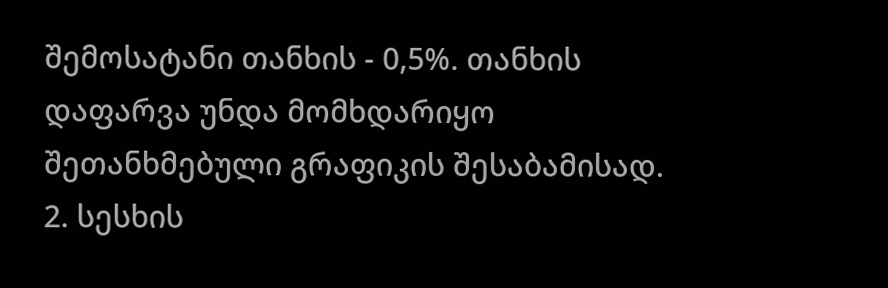შემოსატანი თანხის - 0,5%. თანხის დაფარვა უნდა მომხდარიყო შეთანხმებული გრაფიკის შესაბამისად.
2. სესხის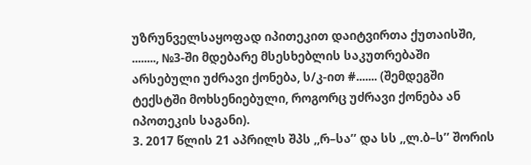უზრუნველსაყოფად იპითეკით დაიტვირთა ქუთაისში, ........, №3-ში მდებარე მსესხებლის საკუთრებაში არსებული უძრავი ქონება, ს/კ-ით #....... (შემდეგში ტექსტში მოხსენიებული, როგორც უძრავი ქონება ან იპოთეკის საგანი).
3. 2017 წლის 21 აპრილს შპს ,,რ–სა’’ და სს ,,ლ.ბ–ს’’ შორის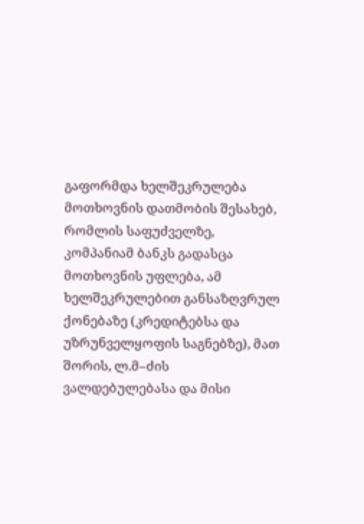გაფორმდა ხელშეკრულება მოთხოვნის დათმობის შესახებ, რომლის საფუძველზე, კომპანიამ ბანკს გადასცა მოთხოვნის უფლება, ამ ხელშეკრულებით განსაზღვრულ ქონებაზე (კრედიტებსა და უზრუნველყოფის საგნებზე), მათ შორის, ლ.მ–ძის ვალდებულებასა და მისი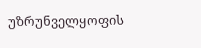უზრუნველყოფის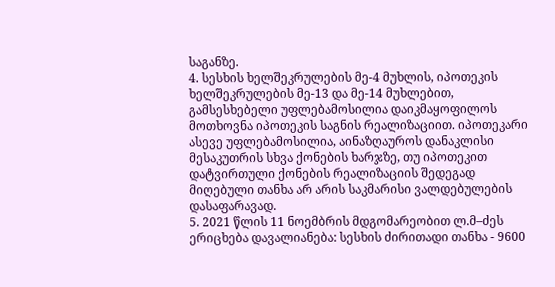საგანზე.
4. სესხის ხელშეკრულების მე-4 მუხლის, იპოთეკის ხელშეკრულების მე-13 და მე-14 მუხლებით, გამსესხებელი უფლებამოსილია დაიკმაყოფილოს მოთხოვნა იპოთეკის საგნის რეალიზაციით. იპოთეკარი ასევე უფლებამოსილია, აინაზღაუროს დანაკლისი მესაკუთრის სხვა ქონების ხარჯზე, თუ იპოთეკით დატვირთული ქონების რეალიზაციის შედეგად მიღებული თანხა არ არის საკმარისი ვალდებულების დასაფარავად.
5. 2021 წლის 11 ნოემბრის მდგომარეობით ლ.მ–ძეს ერიცხება დავალიანება: სესხის ძირითადი თანხა - 9600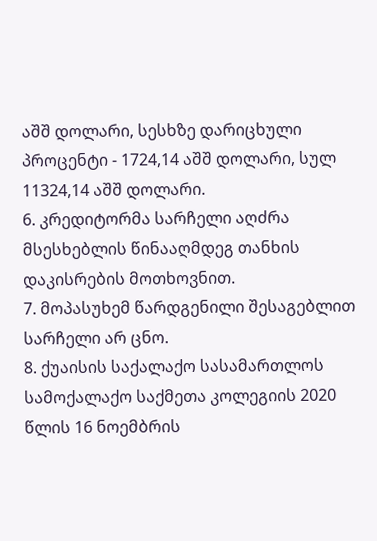აშშ დოლარი, სესხზე დარიცხული პროცენტი - 1724,14 აშშ დოლარი, სულ 11324,14 აშშ დოლარი.
6. კრედიტორმა სარჩელი აღძრა მსესხებლის წინააღმდეგ თანხის დაკისრების მოთხოვნით.
7. მოპასუხემ წარდგენილი შესაგებლით სარჩელი არ ცნო.
8. ქუაისის საქალაქო სასამართლოს სამოქალაქო საქმეთა კოლეგიის 2020 წლის 16 ნოემბრის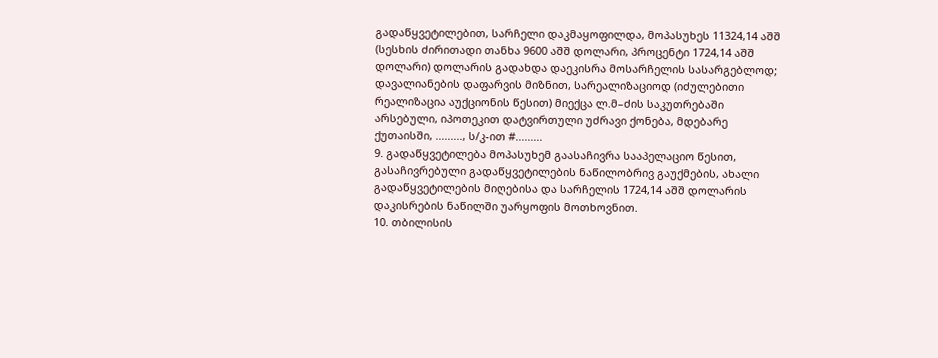გადაწყვეტილებით, სარჩელი დაკმაყოფილდა, მოპასუხეს 11324,14 აშშ (სესხის ძირითადი თანხა 9600 აშშ დოლარი, პროცენტი 1724,14 აშშ დოლარი) დოლარის გადახდა დაეკისრა მოსარჩელის სასარგებლოდ; დავალიანების დაფარვის მიზნით, სარეალიზაციოდ (იძულებითი რეალიზაცია აუქციონის წესით) მიექცა ლ.მ–ძის საკუთრებაში არსებული, იპოთეკით დატვირთული უძრავი ქონება, მდებარე ქუთაისში, ........., ს/კ-ით #.........
9. გადაწყვეტილება მოპასუხემ გაასაჩივრა სააპელაციო წესით, გასაჩივრებული გადაწყვეტილების ნაწილობრივ გაუქმების, ახალი გადაწყვეტილების მიღებისა და სარჩელის 1724,14 აშშ დოლარის დაკისრების ნაწილში უარყოფის მოთხოვნით.
10. თბილისის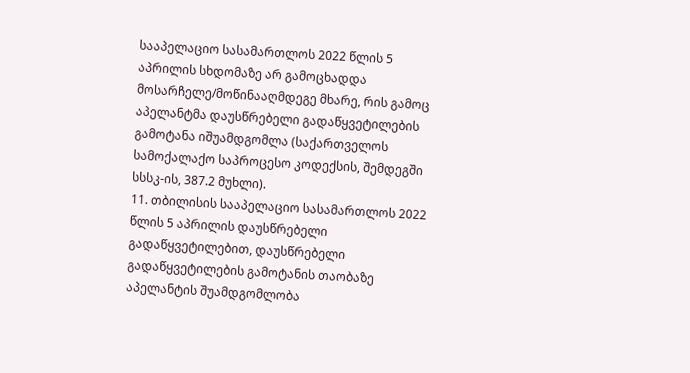სააპელაციო სასამართლოს 2022 წლის 5 აპრილის სხდომაზე არ გამოცხადდა მოსარჩელე/მოწინააღმდეგე მხარე, რის გამოც აპელანტმა დაუსწრებელი გადაწყვეტილების გამოტანა იშუამდგომლა (საქართველოს სამოქალაქო საპროცესო კოდექსის, შემდეგში სსსკ-ის, 387.2 მუხლი).
11. თბილისის სააპელაციო სასამართლოს 2022 წლის 5 აპრილის დაუსწრებელი გადაწყვეტილებით, დაუსწრებელი გადაწყვეტილების გამოტანის თაობაზე აპელანტის შუამდგომლობა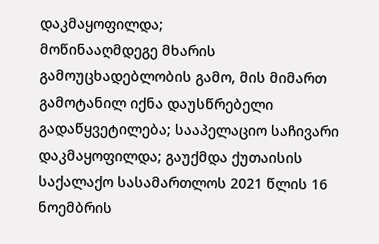დაკმაყოფილდა;
მოწინააღმდეგე მხარის გამოუცხადებლობის გამო, მის მიმართ გამოტანილ იქნა დაუსწრებელი გადაწყვეტილება; სააპელაციო საჩივარი დაკმაყოფილდა; გაუქმდა ქუთაისის საქალაქო სასამართლოს 2021 წლის 16 ნოემბრის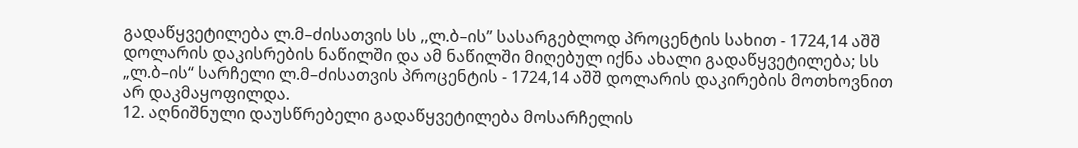გადაწყვეტილება ლ.მ–ძისათვის სს ,,ლ.ბ–ის’’ სასარგებლოდ პროცენტის სახით - 1724,14 აშშ დოლარის დაკისრების ნაწილში და ამ ნაწილში მიღებულ იქნა ახალი გადაწყვეტილება; სს „ლ.ბ–ის“ სარჩელი ლ.მ–ძისათვის პროცენტის - 1724,14 აშშ დოლარის დაკირების მოთხოვნით არ დაკმაყოფილდა.
12. აღნიშნული დაუსწრებელი გადაწყვეტილება მოსარჩელის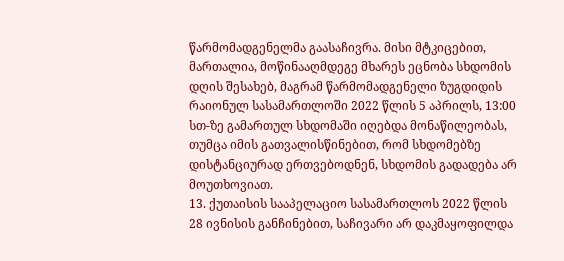წარმომადგენელმა გაასაჩივრა. მისი მტკიცებით, მართალია, მოწინააღმდეგე მხარეს ეცნობა სხდომის დღის შესახებ, მაგრამ წარმომადგენელი ზუგდიდის რაიონულ სასამართლოში 2022 წლის 5 აპრილს, 13:00 სთ-ზე გამართულ სხდომაში იღებდა მონაწილეობას, თუმცა იმის გათვალისწინებით, რომ სხდომებზე დისტანციურად ერთვებოდნენ, სხდომის გადადება არ მოუთხოვიათ.
13. ქუთაისის სააპელაციო სასამართლოს 2022 წლის 28 ივნისის განჩინებით, საჩივარი არ დაკმაყოფილდა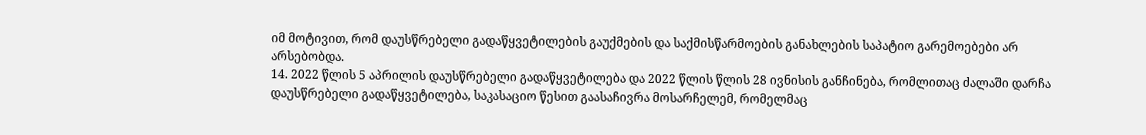იმ მოტივით, რომ დაუსწრებელი გადაწყვეტილების გაუქმების და საქმისწარმოების განახლების საპატიო გარემოებები არ არსებობდა.
14. 2022 წლის 5 აპრილის დაუსწრებელი გადაწყვეტილება და 2022 წლის წლის 28 ივნისის განჩინება, რომლითაც ძალაში დარჩა დაუსწრებელი გადაწყვეტილება, საკასაციო წესით გაასაჩივრა მოსარჩელემ, რომელმაც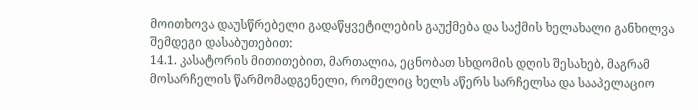მოითხოვა დაუსწრებელი გადაწყვეტილების გაუქმება და საქმის ხელახალი განხილვა შემდეგი დასაბუთებით:
14.1. კასატორის მითითებით, მართალია, ეცნობათ სხდომის დღის შესახებ, მაგრამ მოსარჩელის წარმომადგენელი, რომელიც ხელს აწერს სარჩელსა და სააპელაციო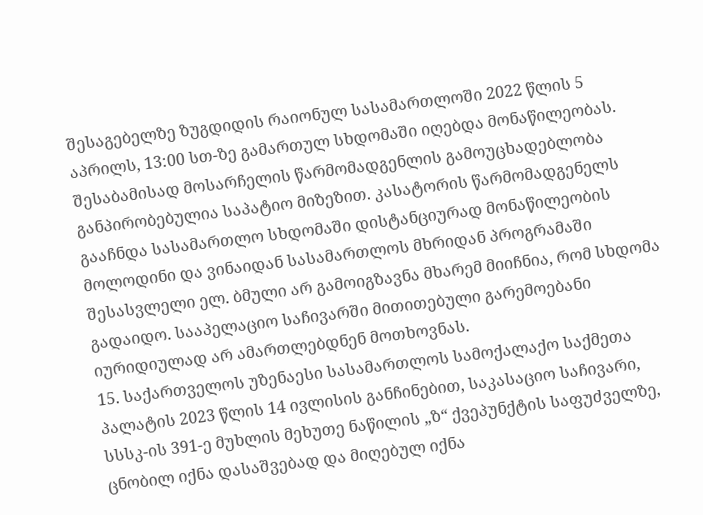შესაგებელზე ზუგდიდის რაიონულ სასამართლოში 2022 წლის 5 აპრილს, 13:00 სთ-ზე გამართულ სხდომაში იღებდა მონაწილეობას. შესაბამისად მოსარჩელის წარმომადგენლის გამოუცხადებლობა განპირობებულია საპატიო მიზეზით. კასატორის წარმომადგენელს გააჩნდა სასამართლო სხდომაში დისტანციურად მონაწილეობის მოლოდინი და ვინაიდან სასამართლოს მხრიდან პროგრამაში შესასვლელი ელ. ბმული არ გამოიგზავნა მხარემ მიიჩნია, რომ სხდომა გადაიდო. სააპელაციო საჩივარში მითითებული გარემოებანი იურიდიულად არ ამართლებდნენ მოთხოვნას.
15. საქართველოს უზენაესი სასამართლოს სამოქალაქო საქმეთა პალატის 2023 წლის 14 ივლისის განჩინებით, საკასაციო საჩივარი, სსსკ-ის 391-ე მუხლის მეხუთე ნაწილის „ზ“ ქვეპუნქტის საფუძველზე, ცნობილ იქნა დასაშვებად და მიღებულ იქნა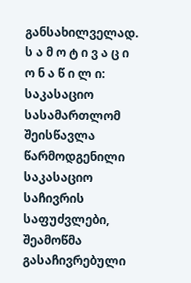განსახილველად.
ს ა მ ო ტ ი ვ ა ც ი ო ნ ა წ ი ლ ი:
საკასაციო სასამართლომ შეისწავლა წარმოდგენილი საკასაციო საჩივრის საფუძვლები, შეამოწმა გასაჩივრებული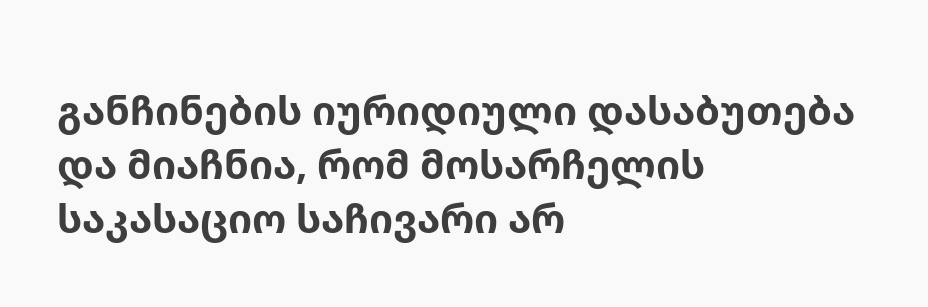განჩინების იურიდიული დასაბუთება და მიაჩნია, რომ მოსარჩელის საკასაციო საჩივარი არ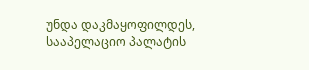უნდა დაკმაყოფილდეს, სააპელაციო პალატის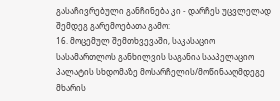გასაჩივრებული განჩინება კი - დარჩეს უცვლელად შემდეგ გარემოებათა გამო:
16. მოცემულ შემთხვევაში, საკასაციო სასამართლოს განხილვის საგანია სააპელაციო პალატის სხდომაზე მოსარჩელის/მოწინააღმდეგე მხარის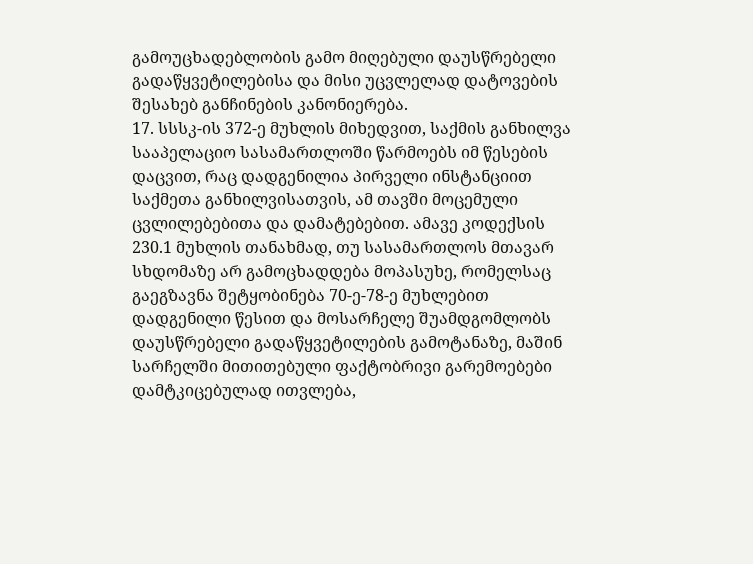გამოუცხადებლობის გამო მიღებული დაუსწრებელი გადაწყვეტილებისა და მისი უცვლელად დატოვების შესახებ განჩინების კანონიერება.
17. სსსკ-ის 372-ე მუხლის მიხედვით, საქმის განხილვა სააპელაციო სასამართლოში წარმოებს იმ წესების დაცვით, რაც დადგენილია პირველი ინსტანციით საქმეთა განხილვისათვის, ამ თავში მოცემული ცვლილებებითა და დამატებებით. ამავე კოდექსის 230.1 მუხლის თანახმად, თუ სასამართლოს მთავარ სხდომაზე არ გამოცხადდება მოპასუხე, რომელსაც გაეგზავნა შეტყობინება 70-ე-78-ე მუხლებით დადგენილი წესით და მოსარჩელე შუამდგომლობს დაუსწრებელი გადაწყვეტილების გამოტანაზე, მაშინ სარჩელში მითითებული ფაქტობრივი გარემოებები დამტკიცებულად ითვლება,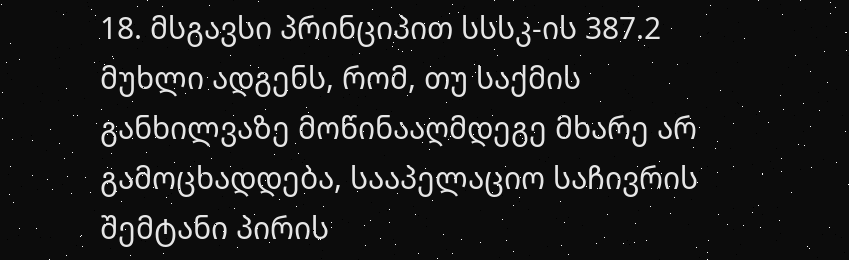18. მსგავსი პრინციპით სსსკ-ის 387.2 მუხლი ადგენს, რომ, თუ საქმის განხილვაზე მოწინააღმდეგე მხარე არ გამოცხადდება, სააპელაციო საჩივრის შემტანი პირის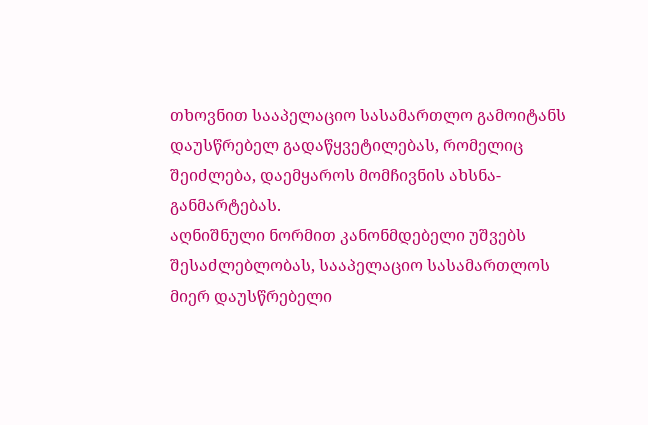თხოვნით სააპელაციო სასამართლო გამოიტანს დაუსწრებელ გადაწყვეტილებას, რომელიც შეიძლება, დაემყაროს მომჩივნის ახსნა-განმარტებას.
აღნიშნული ნორმით კანონმდებელი უშვებს შესაძლებლობას, სააპელაციო სასამართლოს მიერ დაუსწრებელი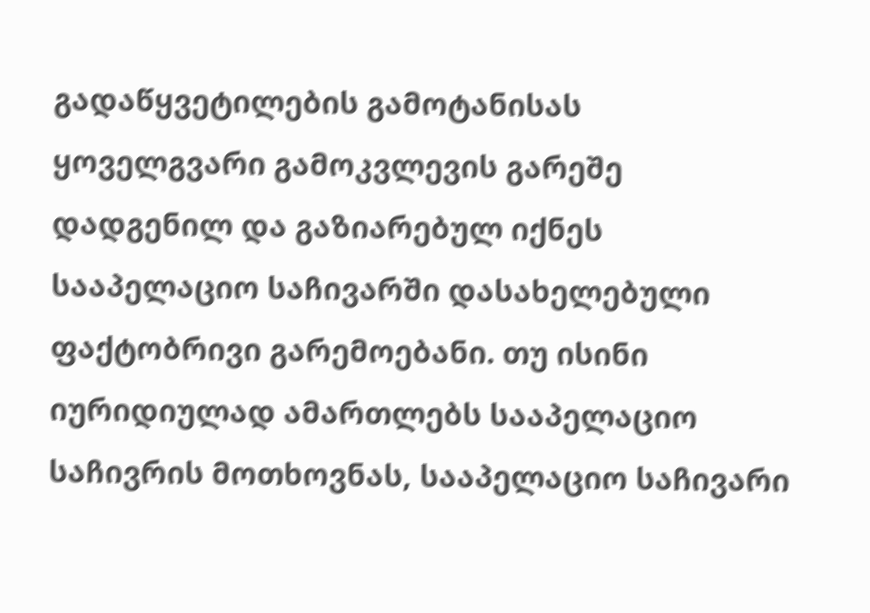გადაწყვეტილების გამოტანისას ყოველგვარი გამოკვლევის გარეშე დადგენილ და გაზიარებულ იქნეს სააპელაციო საჩივარში დასახელებული ფაქტობრივი გარემოებანი. თუ ისინი იურიდიულად ამართლებს სააპელაციო საჩივრის მოთხოვნას, სააპელაციო საჩივარი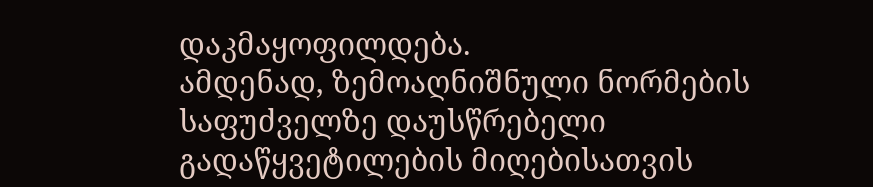დაკმაყოფილდება.
ამდენად, ზემოაღნიშნული ნორმების საფუძველზე დაუსწრებელი გადაწყვეტილების მიღებისათვის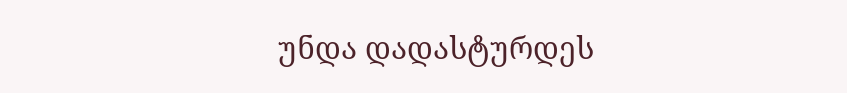უნდა დადასტურდეს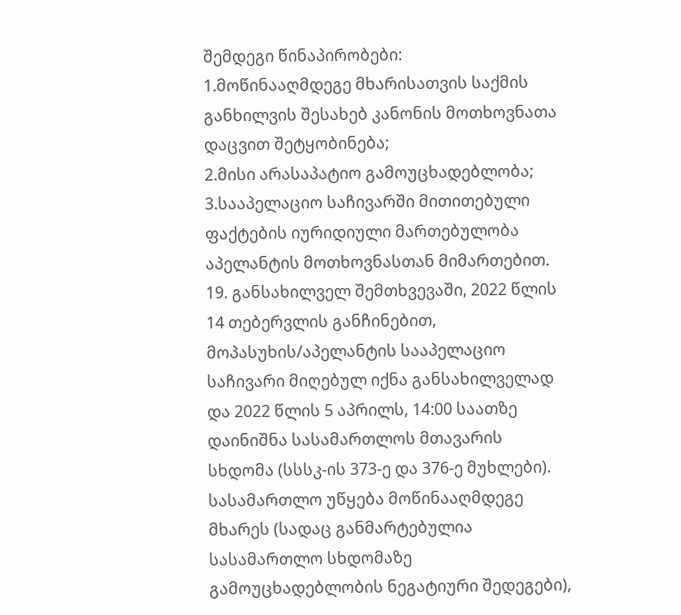შემდეგი წინაპირობები:
1.მოწინააღმდეგე მხარისათვის საქმის განხილვის შესახებ კანონის მოთხოვნათა დაცვით შეტყობინება;
2.მისი არასაპატიო გამოუცხადებლობა;
3.სააპელაციო საჩივარში მითითებული ფაქტების იურიდიული მართებულობა აპელანტის მოთხოვნასთან მიმართებით.
19. განსახილველ შემთხვევაში, 2022 წლის 14 თებერვლის განჩინებით, მოპასუხის/აპელანტის სააპელაციო საჩივარი მიღებულ იქნა განსახილველად და 2022 წლის 5 აპრილს, 14:00 საათზე დაინიშნა სასამართლოს მთავარის სხდომა (სსსკ-ის 373-ე და 376-ე მუხლები). სასამართლო უწყება მოწინააღმდეგე მხარეს (სადაც განმარტებულია სასამართლო სხდომაზე გამოუცხადებლობის ნეგატიური შედეგები),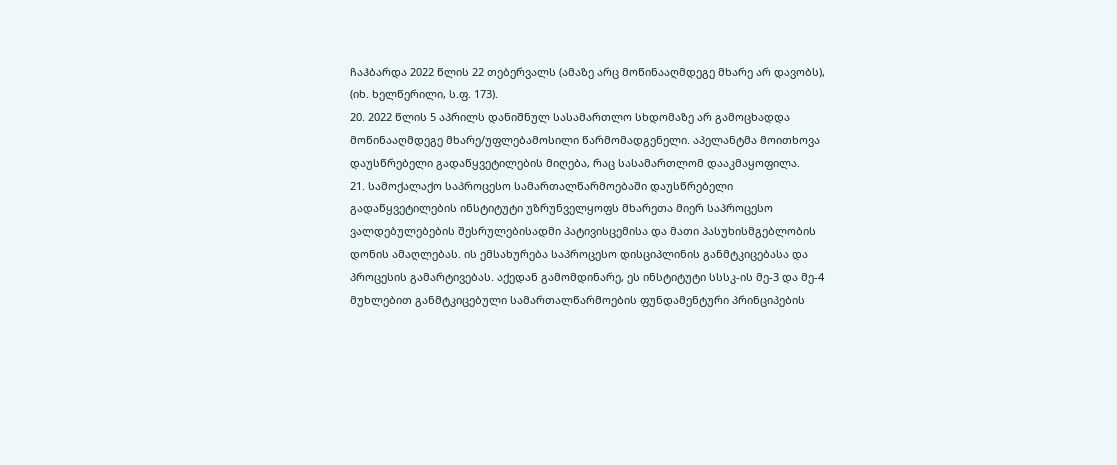ჩაჰბარდა 2022 წლის 22 თებერვალს (ამაზე არც მოწინააღმდეგე მხარე არ დავობს), (იხ. ხელწერილი, ს.ფ. 173).
20. 2022 წლის 5 აპრილს დანიშნულ სასამართლო სხდომაზე არ გამოცხადდა მოწინააღმდეგე მხარე/უფლებამოსილი წარმომადგენელი. აპელანტმა მოითხოვა დაუსწრებელი გადაწყვეტილების მიღება, რაც სასამართლომ დააკმაყოფილა.
21. სამოქალაქო საპროცესო სამართალწარმოებაში დაუსწრებელი გადაწყვეტილების ინსტიტუტი უზრუნველყოფს მხარეთა მიერ საპროცესო ვალდებულებების შესრულებისადმი პატივისცემისა და მათი პასუხისმგებლობის დონის ამაღლებას. ის ემსახურება საპროცესო დისციპლინის განმტკიცებასა და პროცესის გამარტივებას. აქედან გამომდინარე, ეს ინსტიტუტი სსსკ-ის მე-3 და მე-4 მუხლებით განმტკიცებული სამართალწარმოების ფუნდამენტური პრინციპების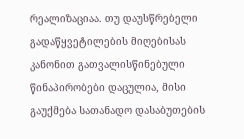რეალიზაციაა. თუ დაუსწრებელი გადაწყვეტილების მიღებისას კანონით გათვალისწინებული წინაპირობები დაცულია, მისი გაუქმება სათანადო დასაბუთების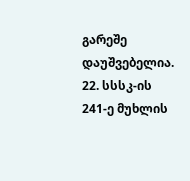გარეშე დაუშვებელია.
22. სსსკ-ის 241-ე მუხლის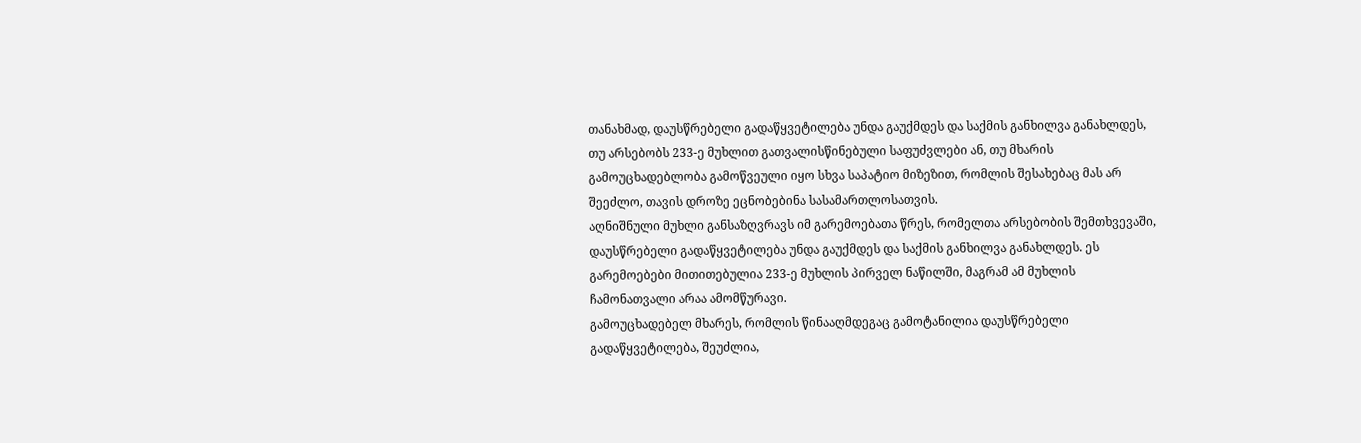თანახმად, დაუსწრებელი გადაწყვეტილება უნდა გაუქმდეს და საქმის განხილვა განახლდეს, თუ არსებობს 233-ე მუხლით გათვალისწინებული საფუძვლები ან, თუ მხარის გამოუცხადებლობა გამოწვეული იყო სხვა საპატიო მიზეზით, რომლის შესახებაც მას არ შეეძლო, თავის დროზე ეცნობებინა სასამართლოსათვის.
აღნიშნული მუხლი განსაზღვრავს იმ გარემოებათა წრეს, რომელთა არსებობის შემთხვევაში, დაუსწრებელი გადაწყვეტილება უნდა გაუქმდეს და საქმის განხილვა განახლდეს. ეს გარემოებები მითითებულია 233-ე მუხლის პირველ ნაწილში, მაგრამ ამ მუხლის ჩამონათვალი არაა ამომწურავი.
გამოუცხადებელ მხარეს, რომლის წინააღმდეგაც გამოტანილია დაუსწრებელი გადაწყვეტილება, შეუძლია,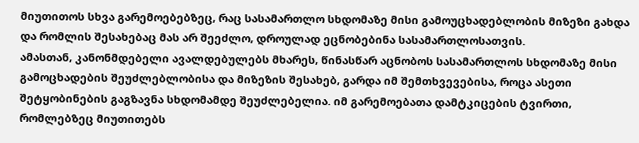მიუთითოს სხვა გარემოებებზეც, რაც სასამართლო სხდომაზე მისი გამოუცხადებლობის მიზეზი გახდა და რომლის შესახებაც მას არ შეეძლო, დროულად ეცნობებინა სასამართლოსათვის.
ამასთან, კანონმდებელი ავალდებულებს მხარეს, წინასწარ აცნობოს სასამართლოს სხდომაზე მისი გამოცხადების შეუძლებლობისა და მიზეზის შესახებ, გარდა იმ შემთხვევებისა, როცა ასეთი შეტყობინების გაგზავნა სხდომამდე შეუძლებელია. იმ გარემოებათა დამტკიცების ტვირთი, რომლებზეც მიუთითებს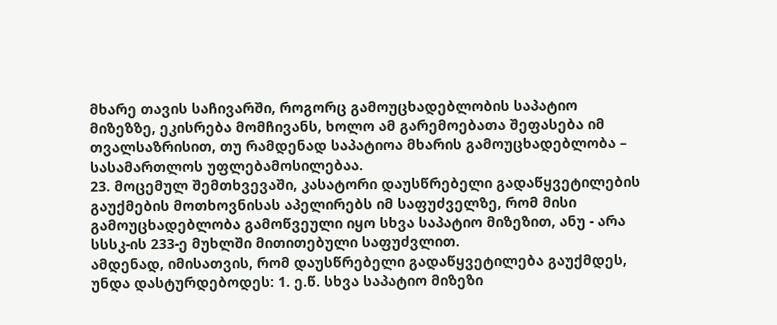მხარე თავის საჩივარში, როგორც გამოუცხადებლობის საპატიო მიზეზზე, ეკისრება მომჩივანს, ხოლო ამ გარემოებათა შეფასება იმ თვალსაზრისით, თუ რამდენად საპატიოა მხარის გამოუცხადებლობა – სასამართლოს უფლებამოსილებაა.
23. მოცემულ შემთხვევაში, კასატორი დაუსწრებელი გადაწყვეტილების გაუქმების მოთხოვნისას აპელირებს იმ საფუძველზე, რომ მისი გამოუცხადებლობა გამოწვეული იყო სხვა საპატიო მიზეზით, ანუ - არა სსსკ-ის 233-ე მუხლში მითითებული საფუძვლით.
ამდენად, იმისათვის, რომ დაუსწრებელი გადაწყვეტილება გაუქმდეს, უნდა დასტურდებოდეს: 1. ე.წ. სხვა საპატიო მიზეზი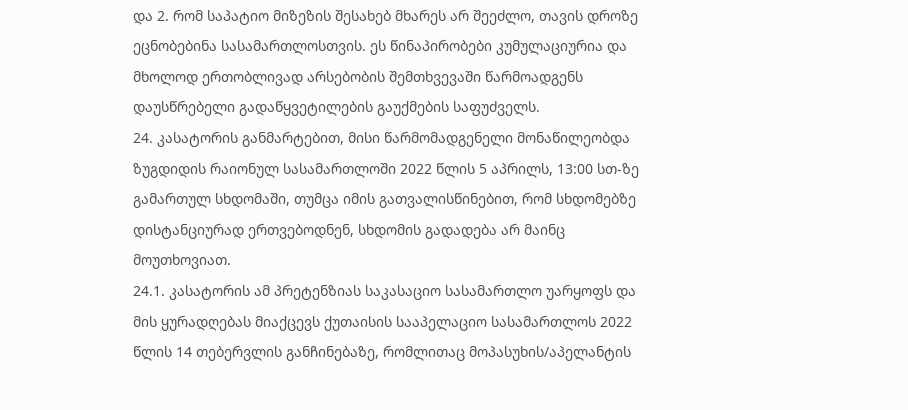და 2. რომ საპატიო მიზეზის შესახებ მხარეს არ შეეძლო, თავის დროზე ეცნობებინა სასამართლოსთვის. ეს წინაპირობები კუმულაციურია და მხოლოდ ერთობლივად არსებობის შემთხვევაში წარმოადგენს დაუსწრებელი გადაწყვეტილების გაუქმების საფუძველს.
24. კასატორის განმარტებით, მისი წარმომადგენელი მონაწილეობდა ზუგდიდის რაიონულ სასამართლოში 2022 წლის 5 აპრილს, 13:00 სთ-ზე გამართულ სხდომაში, თუმცა იმის გათვალისწინებით, რომ სხდომებზე დისტანციურად ერთვებოდნენ, სხდომის გადადება არ მაინც მოუთხოვიათ.
24.1. კასატორის ამ პრეტენზიას საკასაციო სასამართლო უარყოფს და მის ყურადღებას მიაქცევს ქუთაისის სააპელაციო სასამართლოს 2022 წლის 14 თებერვლის განჩინებაზე, რომლითაც მოპასუხის/აპელანტის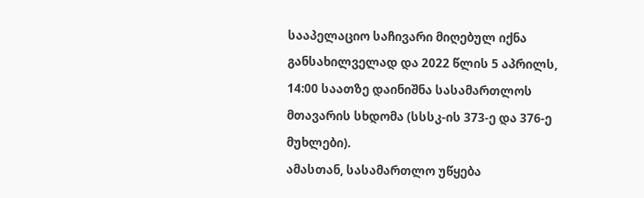სააპელაციო საჩივარი მიღებულ იქნა განსახილველად და 2022 წლის 5 აპრილს, 14:00 საათზე დაინიშნა სასამართლოს მთავარის სხდომა (სსსკ-ის 373-ე და 376-ე მუხლები).
ამასთან, სასამართლო უწყება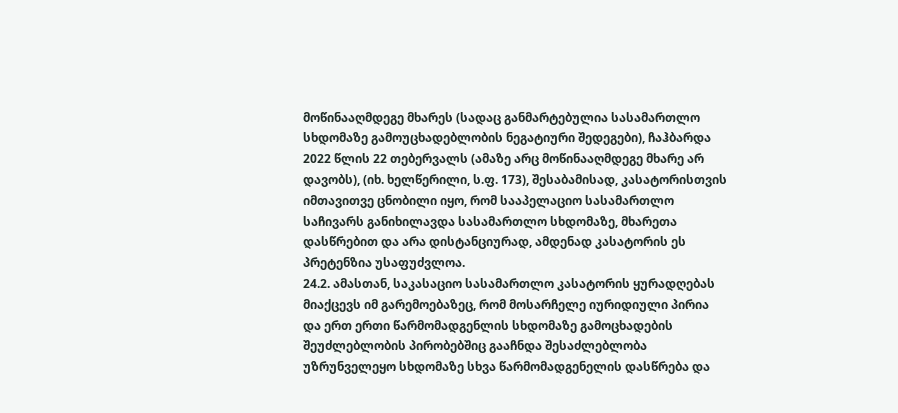მოწინააღმდეგე მხარეს (სადაც განმარტებულია სასამართლო სხდომაზე გამოუცხადებლობის ნეგატიური შედეგები), ჩაჰბარდა 2022 წლის 22 თებერვალს (ამაზე არც მოწინააღმდეგე მხარე არ დავობს), (იხ. ხელწერილი, ს.ფ. 173), შესაბამისად, კასატორისთვის იმთავითვე ცნობილი იყო, რომ სააპელაციო სასამართლო საჩივარს განიხილავდა სასამართლო სხდომაზე, მხარეთა დასწრებით და არა დისტანციურად, ამდენად კასატორის ეს პრეტენზია უსაფუძვლოა.
24.2. ამასთან, საკასაციო სასამართლო კასატორის ყურადღებას მიაქცევს იმ გარემოებაზეც, რომ მოსარჩელე იურიდიული პირია და ერთ ერთი წარმომადგენლის სხდომაზე გამოცხადების შეუძლებლობის პირობებშიც გააჩნდა შესაძლებლობა უზრუნველეყო სხდომაზე სხვა წარმომადგენელის დასწრება და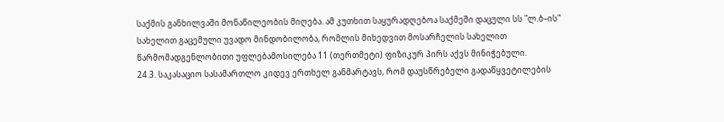საქმის განხილვაში მონაწილეობის მიღება. ამ კუთხით საყურადღებოა საქმეში დაცული სს "ლ.ბ–ის" სახელით გაცემული უვადო მინდობილობა, რომლის მიხედვით მოსარჩელის სახელით წარმომადგენლობითი უფლებამოსილება 11 (თერთმეტი) ფიზიკურ პირს აქვს მინიჭებული.
24.3. საკასაციო სასამართლო კიდევ ერთხელ განმარტავს, რომ დაუსწრებელი გადაწყვეტილების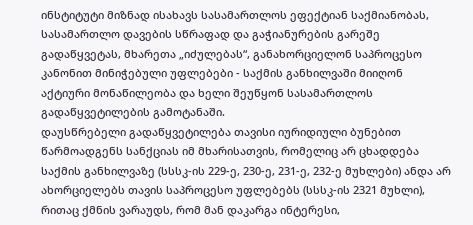ინსტიტუტი მიზნად ისახავს სასამართლოს ეფექტიან საქმიანობას, სასამართლო დავების სწრაფად და გაჭიანურების გარეშე გადაწყვეტას, მხარეთა „იძულებას“, განახორციელონ საპროცესო კანონით მინიჭებული უფლებები - საქმის განხილვაში მიიღონ აქტიური მონაწილეობა და ხელი შეუწყონ სასამართლოს გადაწყვეტილების გამოტანაში.
დაუსწრებელი გადაწყვეტილება თავისი იურიდიული ბუნებით წარმოადგენს სანქციას იმ მხარისათვის, რომელიც არ ცხადდება საქმის განხილვაზე (სსსკ-ის 229-ე, 230-ე, 231-ე, 232-ე მუხლები) ანდა არ ახორციელებს თავის საპროცესო უფლებებს (სსსკ-ის 2321 მუხლი), რითაც ქმნის ვარაუდს, რომ მან დაკარგა ინტერესი,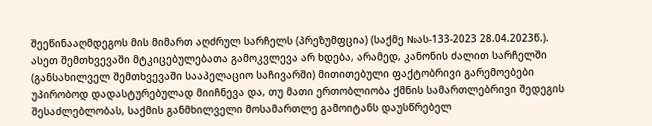შეეწინააღმდეგოს მის მიმართ აღძრულ სარჩელს (პრეზუმფცია) (საქმე №ას-133-2023 28.04.2023წ.).
ასეთ შემთხვევაში მტკიცებულებათა გამოკვლევა არ ხდება, არამედ, კანონის ძალით სარჩელში (განსახილველ შემთხვევაში სააპელაციო საჩივარში) მითითებული ფაქტობრივი გარემოებები უპირობოდ დადასტურებულად მიიჩნევა და, თუ მათი ერთობლიობა ქმნის სამართლებრივი შედეგის შესაძლებლობას, საქმის განმხილველი მოსამართლე გამოიტანს დაუსწრებელ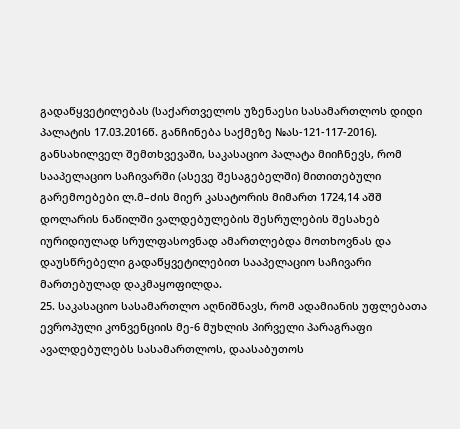გადაწყვეტილებას (საქართველოს უზენაესი სასამართლოს დიდი პალატის 17.03.2016წ. განჩინება საქმეზე №ას-121-117-2016).
განსახილველ შემთხვევაში, საკასაციო პალატა მიიჩნევს, რომ სააპელაციო საჩივარში (ასევე შესაგებელში) მითითებული გარემოებები ლ.მ–ძის მიერ კასატორის მიმართ 1724,14 აშშ დოლარის ნაწილში ვალდებულების შესრულების შესახებ იურიდიულად სრულფასოვნად ამართლებდა მოთხოვნას და დაუსწრებელი გადაწყვეტილებით სააპელაციო საჩივარი მართებულად დაკმაყოფილდა.
25. საკასაციო სასამართლო აღნიშნავს, რომ ადამიანის უფლებათა ევროპული კონვენციის მე-6 მუხლის პირველი პარაგრაფი ავალდებულებს სასამართლოს, დაასაბუთოს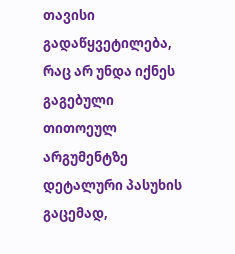თავისი გადაწყვეტილება, რაც არ უნდა იქნეს გაგებული თითოეულ არგუმენტზე დეტალური პასუხის გაცემად,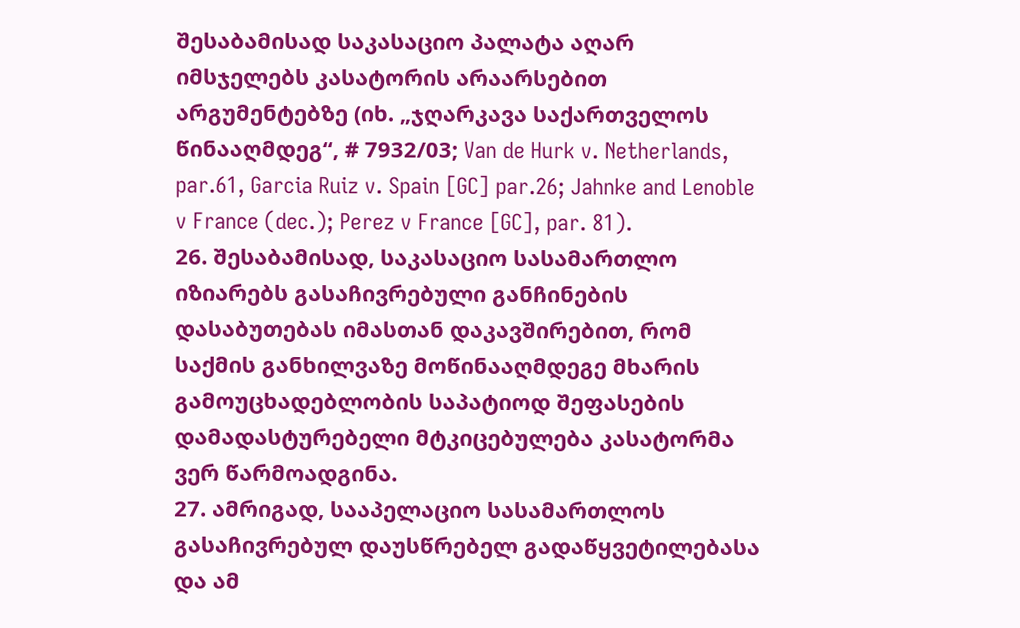შესაბამისად საკასაციო პალატა აღარ იმსჯელებს კასატორის არაარსებით არგუმენტებზე (იხ. „ჯღარკავა საქართველოს წინააღმდეგ“, # 7932/03; Van de Hurk v. Netherlands, par.61, Garcia Ruiz v. Spain [GC] par.26; Jahnke and Lenoble v France (dec.); Perez v France [GC], par. 81).
26. შესაბამისად, საკასაციო სასამართლო იზიარებს გასაჩივრებული განჩინების დასაბუთებას იმასთან დაკავშირებით, რომ საქმის განხილვაზე მოწინააღმდეგე მხარის გამოუცხადებლობის საპატიოდ შეფასების დამადასტურებელი მტკიცებულება კასატორმა ვერ წარმოადგინა.
27. ამრიგად, სააპელაციო სასამართლოს გასაჩივრებულ დაუსწრებელ გადაწყვეტილებასა და ამ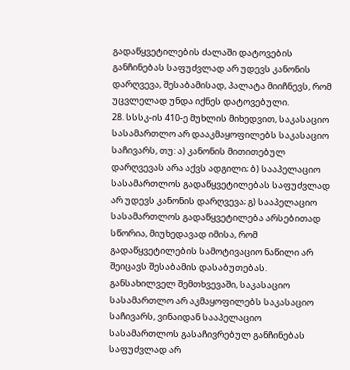გადაწყვეტილების ძალაში დატოვების განჩინებას საფუძვლად არ უდევს კანონის დარღვევა, შესაბამისად, პალატა მიიჩნევს, რომ უცვლელად უნდა იქნეს დატოვებული.
28. სსსკ-ის 410-ე მუხლის მიხედვით, საკასაციო სასამართლო არ დააკმაყოფილებს საკასაციო საჩივარს, თუ: ა) კანონის მითითებულ დარღვევას არა აქვს ადგილი; ბ) სააპელაციო სასამართლოს გადაწყვეტილებას საფუძვლად არ უდევს კანონის დარღვევა; გ) სააპელაციო სასამართლოს გადაწყვეტილება არსებითად სწორია, მიუხედავად იმისა, რომ გადაწყვეტილების სამოტივაციო ნაწილი არ შეიცავს შესაბამის დასაბუთებას. განსახილველ შემთხვევაში, საკასაციო სასამართლო არ აკმაყოფილებს საკასაციო საჩივარს, ვინაიდან სააპელაციო სასამართლოს გასაჩივრებულ განჩინებას საფუძვლად არ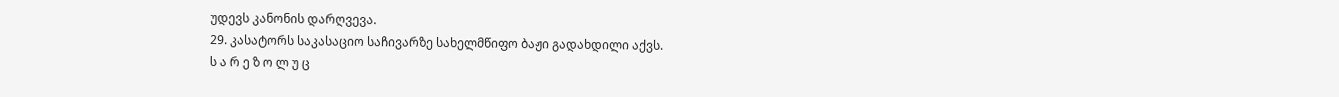უდევს კანონის დარღვევა.
29. კასატორს საკასაციო საჩივარზე სახელმწიფო ბაჟი გადახდილი აქვს.
ს ა რ ე ზ ო ლ უ ც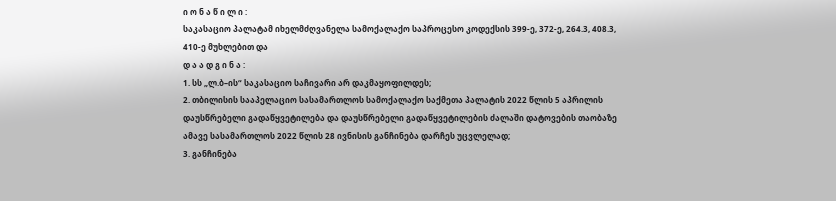ი ო ნ ა წ ი ლ ი :
საკასაციო პალატამ იხელმძღვანელა სამოქალაქო საპროცესო კოდექსის 399-ე, 372-ე, 264.3, 408.3, 410-ე მუხლებით და
დ ა ა დ გ ი ნ ა :
1. სს „ლ.ბ–ის“ საკასაციო საჩივარი არ დაკმაყოფილდეს;
2. თბილისის სააპელაციო სასამართლოს სამოქალაქო საქმეთა პალატის 2022 წლის 5 აპრილის დაუსწრებელი გადაწყვეტილება და დაუსწრებელი გადაწყვეტილების ძალაში დატოვების თაობაზე ამავე სასამართლოს 2022 წლის 28 ივნისის განჩინება დარჩეს უცვლელად;
3. განჩინება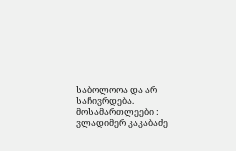საბოლოოა და არ საჩივრდება.
მოსამართლეები : ვლადიმერ კაკაბაძე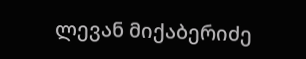ლევან მიქაბერიძე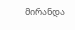მირანდა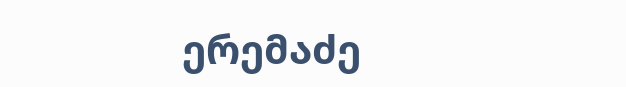ერემაძე